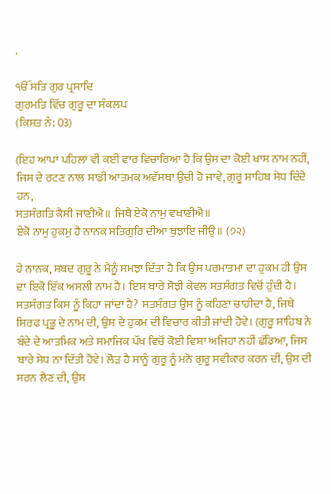.

ੴ ਸਤਿ ਗੁਰ ਪ੍ਰਸਾਦਿ
ਗੁਰਮਤਿ ਵਿੱਚ ਗੁਰੂ ਦਾ ਸੰਕਲਪ
(ਕਿਸ਼ਤ ਨੰ: 03)

(ਇਹ ਆਪਾਂ ਪਹਿਲਾਂ ਵੀ ਕਈ ਵਾਰ ਵਿਚਾਰਿਆ ਹੈ ਕਿ ਉਸ ਦਾ ਕੋਈ ਖਾਸ ਨਾਮ ਨਹੀਂ, ਜਿਸ ਦੇ ਰਟਣ ਨਾਲ ਸਾਡੀ ਆਤਮਕ ਅਵੱਸਥਾ ਉਚੀ ਹੋ ਜਾਵੇ, ਗੁਰੂ ਸਾਹਿਬ ਸੇਧ ਦਿੰਦੇ ਹਨ,
ਸਤਸੰਗਤਿ ਕੈਸੀ ਜਾਣੀਐ॥ ਜਿਥੈ ਏਕੋ ਨਾਮੁ ਵਖਾਣੀਐ॥
ਏਕੋ ਨਾਮੁ ਹੁਕਮੁ ਹੈ ਨਾਨਕ ਸਤਿਗੁਰਿ ਦੀਆ ਬੁਝਾਇ ਜੀਉ॥ (੭੨)

ਹੇ ਨਾਨਕ, ਸ਼ਬਦ ਗੁਰੂ ਨੇ ਮੈਨੂੰ ਸਮਝਾ ਦਿੱਤਾ ਹੈ ਕਿ ਉਸ ਪਰਮਾਤਮਾ ਦਾ ਹੁਕਮ ਹੀ ਉਸ ਦਾ ਇਕੋ ਇੱਕ ਅਸਲੀ ਨਾਮ ਹੈ। ਇਸ ਬਾਰੇ ਸੋਝੀ ਕੇਵਲ ਸਤਸੰਗਤ ਵਿਚੋਂ ਹੁੰਦੀ ਹੈ। ਸਤਸੰਗਤ ਕਿਸ ਨੂੰ ਕਿਹਾ ਜਾਂਦਾ ਹੈ? ਸਤਸੰਗਤ ਉਸ ਨੂੰ ਕਹਿਣਾ ਚਾਹੀਦਾ ਹੈ, ਜਿਥੇ ਸਿਰਫ ਪ੍ਰਭੂ ਦੇ ਨਾਮ ਦੀ, ਉਸ ਦੇ ਹੁਕਮ ਦੀ ਵਿਚਾਰ ਕੀਤੀ ਜਾਂਦੀ ਹੋਵੇ। (ਗੁਰੂ ਸਾਹਿਬ ਨੇ ਬੰਦੇ ਦੇ ਆਤਮਿਕ ਅਤੇ ਸਮਾਜਿਕ ਪੱਖ ਵਿਚੋਂ ਕੋਈ ਵਿਸ਼ਾ ਅਜਿਹਾ ਨਹੀਂ ਛੱਡਿਆ, ਜਿਸ ਬਾਰੇ ਸੇਧ ਨਾ ਦਿੱਤੀ ਹੋਵੇ। ਲੋੜ ਹੈ ਸਾਨੂੰ ਗੁਰੂ ਨੂੰ ਮਨੋ ਗੁਰੂ ਸਵੀਕਾਰ ਕਰਨ ਦੀ, ਉਸ ਦੀ ਸਰਨ ਲੈਣ ਦੀ, ਉਸ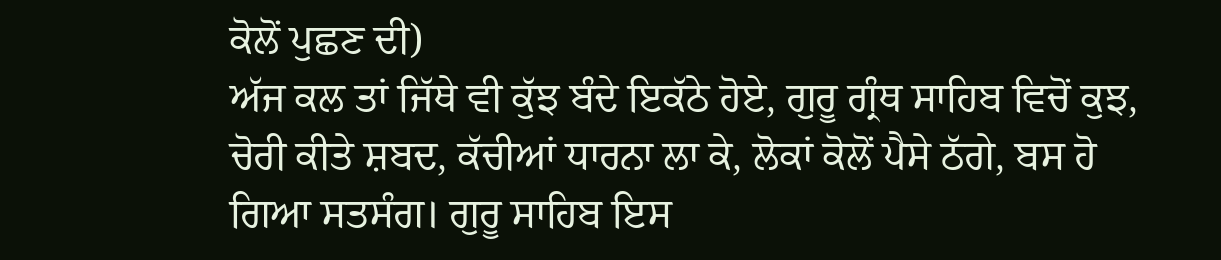ਕੋਲੋਂ ਪੁਛਣ ਦੀ)
ਅੱਜ ਕਲ ਤਾਂ ਜਿੱਥੇ ਵੀ ਕੁੱਝ ਬੰਦੇ ਇਕੱਠੇ ਹੋਏ, ਗੁਰੂ ਗ੍ਰੰਥ ਸਾਹਿਬ ਵਿਚੋਂ ਕੁਝ, ਚੋਰੀ ਕੀਤੇ ਸ਼ਬਦ, ਕੱਚੀਆਂ ਧਾਰਨਾ ਲਾ ਕੇ, ਲੋਕਾਂ ਕੋਲੋਂ ਪੈਸੇ ਠੱਗੇ, ਬਸ ਹੋ ਗਿਆ ਸਤਸੰਗ। ਗੁਰੂ ਸਾਹਿਬ ਇਸ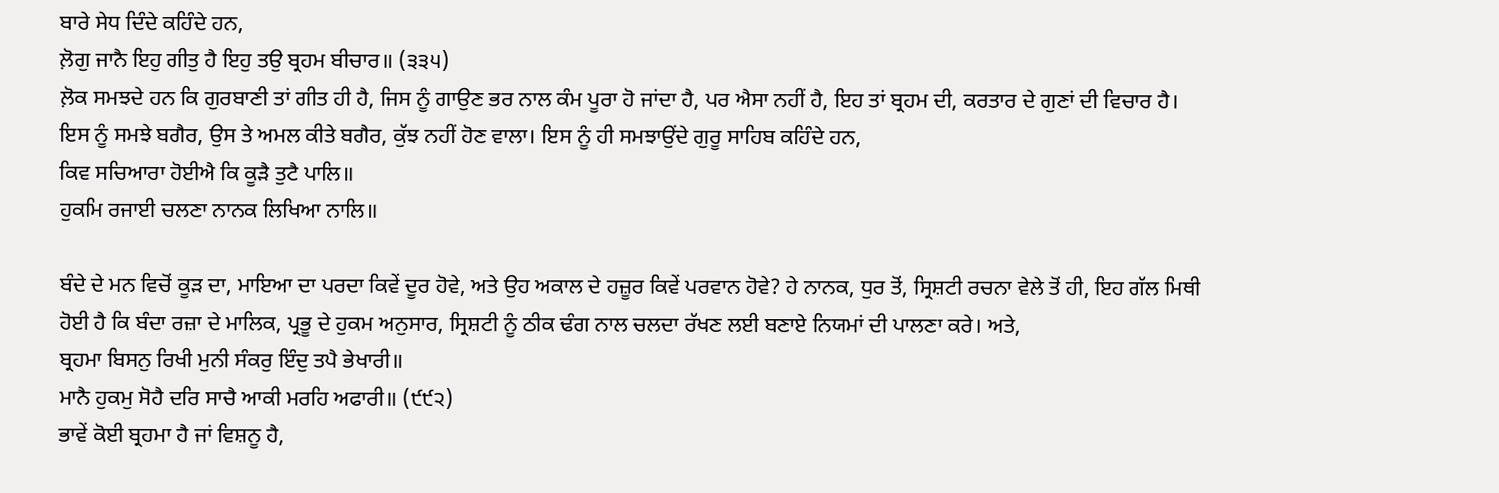ਬਾਰੇ ਸੇਧ ਦਿੰਦੇ ਕਹਿੰਦੇ ਹਨ,
ਲ਼ੋਗੁ ਜਾਨੈ ਇਹੁ ਗੀਤੁ ਹੈ ਇਹੁ ਤਉ ਬ੍ਰਹਮ ਬੀਚਾਰ॥ (੩੩੫)
ਲ਼ੋਕ ਸਮਝਦੇ ਹਨ ਕਿ ਗੁਰਬਾਣੀ ਤਾਂ ਗੀਤ ਹੀ ਹੈ, ਜਿਸ ਨੂੰ ਗਾਉਣ ਭਰ ਨਾਲ ਕੰਮ ਪੂਰਾ ਹੋ ਜਾਂਦਾ ਹੈ, ਪਰ ਐਸਾ ਨਹੀਂ ਹੈ, ਇਹ ਤਾਂ ਬ੍ਰਹਮ ਦੀ, ਕਰਤਾਰ ਦੇ ਗੁਣਾਂ ਦੀ ਵਿਚਾਰ ਹੈ। ਇਸ ਨੂੰ ਸਮਝੇ ਬਗੈਰ, ਉਸ ਤੇ ਅਮਲ ਕੀਤੇ ਬਗੈਰ, ਕੁੱਝ ਨਹੀਂ ਹੋਣ ਵਾਲਾ। ਇਸ ਨੂੰ ਹੀ ਸਮਝਾਉਂਦੇ ਗੁਰੂ ਸਾਹਿਬ ਕਹਿੰਦੇ ਹਨ,
ਕਿਵ ਸਚਿਆਰਾ ਹੋਈਐ ਕਿ ਕੂੜੈ ਤੁਟੈ ਪਾਲਿ॥
ਹੁਕਮਿ ਰਜਾਈ ਚਲਣਾ ਨਾਨਕ ਲਿਖਿਆ ਨਾਲਿ॥

ਬੰਦੇ ਦੇ ਮਨ ਵਿਚੋਂ ਕੂੜ ਦਾ, ਮਾਇਆ ਦਾ ਪਰਦਾ ਕਿਵੇਂ ਦੂਰ ਹੋਵੇ, ਅਤੇ ਉਹ ਅਕਾਲ ਦੇ ਹਜ਼ੂਰ ਕਿਵੇਂ ਪਰਵਾਨ ਹੋਵੇ? ਹੇ ਨਾਨਕ, ਧੁਰ ਤੋਂ, ਸ੍ਰਿਸ਼ਟੀ ਰਚਨਾ ਵੇਲੇ ਤੋਂ ਹੀ, ਇਹ ਗੱਲ ਮਿਥੀ ਹੋਈ ਹੈ ਕਿ ਬੰਦਾ ਰਜ਼ਾ ਦੇ ਮਾਲਿਕ, ਪ੍ਰਭੂ ਦੇ ਹੁਕਮ ਅਨੁਸਾਰ, ਸ੍ਰਿਸ਼ਟੀ ਨੂੰ ਠੀਕ ਢੰਗ ਨਾਲ ਚਲਦਾ ਰੱਖਣ ਲਈ ਬਣਾਏ ਨਿਯਮਾਂ ਦੀ ਪਾਲਣਾ ਕਰੇ। ਅਤੇ,
ਬ੍ਰਹਮਾ ਬਿਸਨੁ ਰਿਖੀ ਮੁਨੀ ਸੰਕਰੁ ਇੰਦੁ ਤਪੈ ਭੇਖਾਰੀ॥
ਮਾਨੈ ਹੁਕਮੁ ਸੋਹੈ ਦਰਿ ਸਾਚੈ ਆਕੀ ਮਰਹਿ ਅਫਾਰੀ॥ (੯੯੨)
ਭਾਵੇਂ ਕੋਈ ਬ੍ਰਹਮਾ ਹੈ ਜਾਂ ਵਿਸ਼ਨੂ ਹੈ,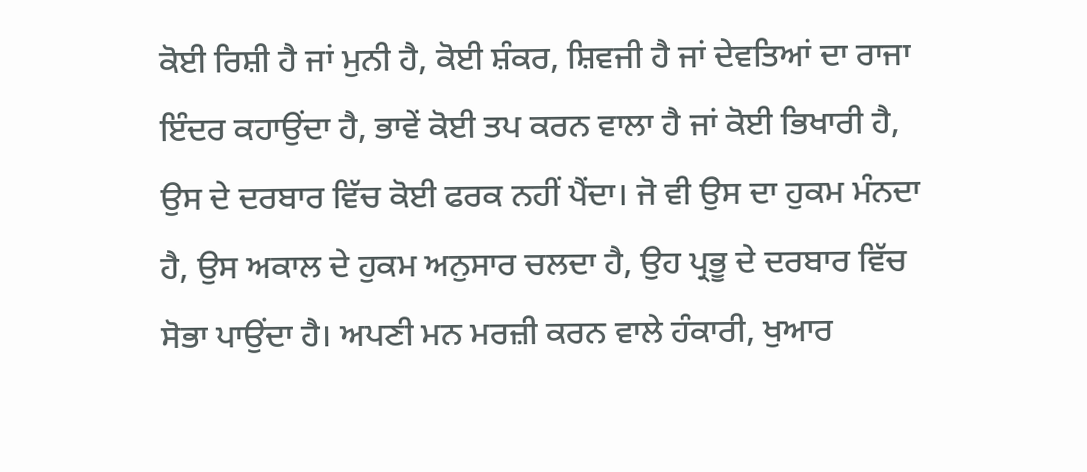ਕੋਈ ਰਿਸ਼ੀ ਹੈ ਜਾਂ ਮੁਨੀ ਹੈ, ਕੋਈ ਸ਼ੰਕਰ, ਸ਼ਿਵਜੀ ਹੈ ਜਾਂ ਦੇਵਤਿਆਂ ਦਾ ਰਾਜਾ ਇੰਦਰ ਕਹਾਉਂਦਾ ਹੈ, ਭਾਵੇਂ ਕੋਈ ਤਪ ਕਰਨ ਵਾਲਾ ਹੈ ਜਾਂ ਕੋਈ ਭਿਖਾਰੀ ਹੈ, ਉਸ ਦੇ ਦਰਬਾਰ ਵਿੱਚ ਕੋਈ ਫਰਕ ਨਹੀਂ ਪੈਂਦਾ। ਜੋ ਵੀ ਉਸ ਦਾ ਹੁਕਮ ਮੰਨਦਾ ਹੈ, ਉਸ ਅਕਾਲ ਦੇ ਹੁਕਮ ਅਨੁਸਾਰ ਚਲਦਾ ਹੈ, ਉਹ ਪ੍ਰਭੂ ਦੇ ਦਰਬਾਰ ਵਿੱਚ ਸੋਭਾ ਪਾਉਂਦਾ ਹੈ। ਅਪਣੀ ਮਨ ਮਰਜ਼ੀ ਕਰਨ ਵਾਲੇ ਹੰਕਾਰੀ, ਖੁਆਰ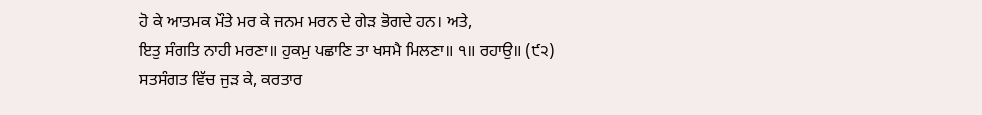ਹੋ ਕੇ ਆਤਮਕ ਮੌਤੇ ਮਰ ਕੇ ਜਨਮ ਮਰਨ ਦੇ ਗੇੜ ਭੋਗਦੇ ਹਨ। ਅਤੇ,
ਇਤੁ ਸੰਗਤਿ ਨਾਹੀ ਮਰਣਾ॥ ਹੁਕਮੁ ਪਛਾਣਿ ਤਾ ਖਸਮੈ ਮਿਲਣਾ॥ ੧॥ ਰਹਾਉ॥ (੯੨)
ਸਤਸੰਗਤ ਵਿੱਚ ਜੁੜ ਕੇ, ਕਰਤਾਰ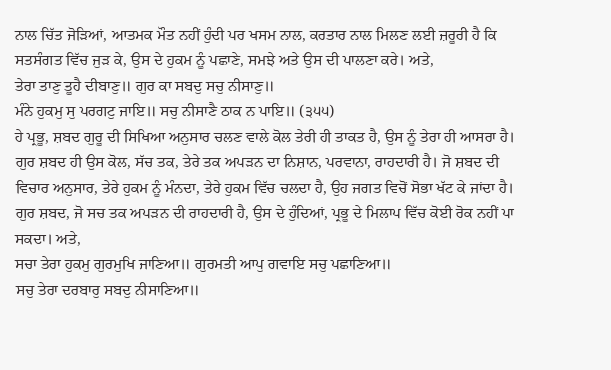ਨਾਲ ਚਿੱਤ ਜੋੜਿਆਂ, ਆਤਮਕ ਮੌਤ ਨਹੀਂ ਹੁੰਦੀ ਪਰ ਖਸਮ ਨਾਲ, ਕਰਤਾਰ ਨਾਲ ਮਿਲਣ ਲਈ ਜ਼ਰੂਰੀ ਹੈ ਕਿ ਸਤਸੰਗਤ ਵਿੱਚ ਜੁੜ ਕੇ, ਉਸ ਦੇ ਹੁਕਮ ਨੂੰ ਪਛਾਣੇ, ਸਮਝੇ ਅਤੇ ਉਸ ਦੀ ਪਾਲਣਾ ਕਰੇ। ਅਤੇ,
ਤੇਰਾ ਤਾਣੁ ਤੂਹੈ ਦੀਬਾਣੁ॥ ਗੁਰ ਕਾ ਸਬਦੁ ਸਚੁ ਨੀਸਾਣੁ॥
ਮੰਨੇ ਹੁਕਮੁ ਸੁ ਪਰਗਟੁ ਜਾਇ॥ ਸਚੁ ਨੀਸਾਣੈ ਠਾਕ ਨ ਪਾਇ॥ (੩੫੫)
ਹੇ ਪ੍ਰਭੂ, ਸ਼ਬਦ ਗੁਰੂ ਦੀ ਸਿਖਿਆ ਅਨੁਸਾਰ ਚਲਣ ਵਾਲੇ ਕੋਲ ਤੇਰੀ ਹੀ ਤਾਕਤ ਹੈ, ਉਸ ਨੂੰ ਤੇਰਾ ਹੀ ਆਸਰਾ ਹੈ। ਗੁਰ ਸ਼ਬਦ ਹੀ ਉਸ ਕੋਲ, ਸੱਚ ਤਕ, ਤੇਰੇ ਤਕ ਅਪੜਨ ਦਾ ਨਿਸ਼ਾਨ, ਪਰਵਾਨਾ, ਰਾਹਦਾਰੀ ਹੈ। ਜੋ ਸ਼ਬਦ ਦੀ ਵਿਚਾਰ ਅਨੁਸਾਰ, ਤੇਰੇ ਹੁਕਮ ਨੂੰ ਮੰਨਦਾ, ਤੇਰੇ ਹੁਕਮ ਵਿੱਚ ਚਲਦਾ ਹੈ, ਉਹ ਜਗਤ ਵਿਚੋਂ ਸੋਭਾ ਖੱਟ ਕੇ ਜਾਂਦਾ ਹੈ। ਗੁਰ ਸ਼ਬਦ, ਜੋ ਸਚ ਤਕ ਅਪੜਨ ਦੀ ਰਾਹਦਾਰੀ ਹੈ, ਉਸ ਦੇ ਹੁੰਦਿਆਂ, ਪ੍ਰਭੂ ਦੇ ਮਿਲਾਪ ਵਿੱਚ ਕੋਈ ਰੋਕ ਨਹੀਂ ਪਾ ਸਕਦਾ। ਅਤੇ,
ਸਚਾ ਤੇਰਾ ਹੁਕਮੁ ਗੁਰਮੁਖਿ ਜਾਣਿਆ॥ ਗੁਰਮਤੀ ਆਪੁ ਗਵਾਇ ਸਚੁ ਪਛਾਣਿਆ॥
ਸਚੁ ਤੇਰਾ ਦਰਬਾਰੁ ਸਬਦੁ ਨੀਸਾਣਿਆ॥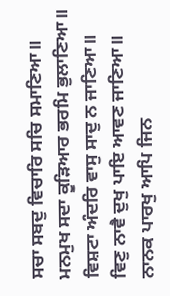ਸਚਾ ਸਬਦੁ ਵਿਚਾਰਿ ਸਚਿ ਸਮਾਣਿਆ॥
ਮਨਮੁਖ ਸਦਾ ਕੂੜਿਆਰ ਭਰਮਿ ਭੁਲਾਣਿਆ॥ ਵਿਸ਼ਟਾ ਅੰਦਰਿ ਵਾਸੁ ਸਾਦੁ ਨ ਜਾਣਿਆ॥
ਵਿਣੁ ਨਾਵੈ ਦੁਖੁ ਪਾਇ ਆਵਣ ਜਾਣਿਆ॥ ਨਾਨਕ ਪਾਰਖੁ ਆਪਿ ਜਿਨ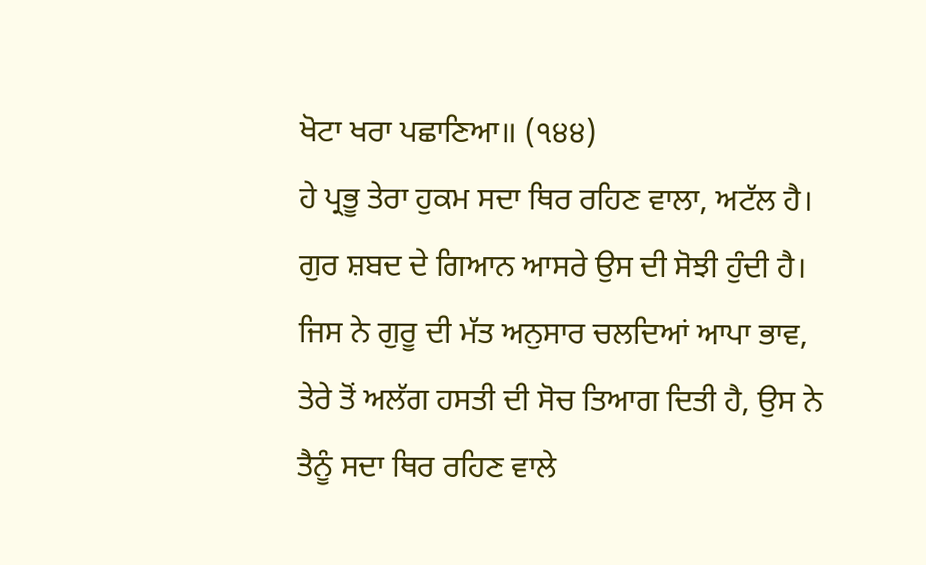ਖੋਟਾ ਖਰਾ ਪਛਾਣਿਆ॥ (੧੪੪)
ਹੇ ਪ੍ਰਭੂ ਤੇਰਾ ਹੁਕਮ ਸਦਾ ਥਿਰ ਰਹਿਣ ਵਾਲਾ, ਅਟੱਲ ਹੈ। ਗੁਰ ਸ਼ਬਦ ਦੇ ਗਿਆਨ ਆਸਰੇ ਉਸ ਦੀ ਸੋਝੀ ਹੁੰਦੀ ਹੈ। ਜਿਸ ਨੇ ਗੁਰੂ ਦੀ ਮੱਤ ਅਨੁਸਾਰ ਚਲਦਿਆਂ ਆਪਾ ਭਾਵ, ਤੇਰੇ ਤੋਂ ਅਲੱਗ ਹਸਤੀ ਦੀ ਸੋਚ ਤਿਆਗ ਦਿਤੀ ਹੈ, ਉਸ ਨੇ ਤੈਨੂੰ ਸਦਾ ਥਿਰ ਰਹਿਣ ਵਾਲੇ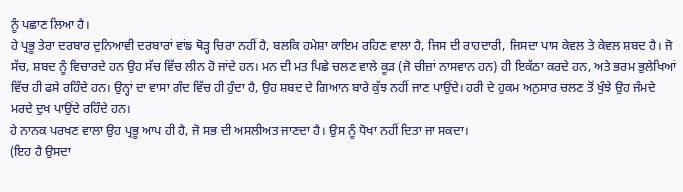ਨੂੰ ਪਛਾਣ ਲਿਆ ਹੈ।
ਹੇ ਪ੍ਰਭੂ ਤੇਰਾ ਦਰਬਾਰ ਦੁਨਿਆਵੀ ਦਰਬਾਰਾਂ ਵਾਂਙ ਥੋੜ੍ਹ ਚਿਰਾ ਨਹੀਂ ਹੈ, ਬਲਕਿ ਹਮੇਸ਼ਾ ਕਾਇਮ ਰਹਿਣ ਵਾਲਾ ਹੈ, ਜਿਸ ਦੀ ਰਾਹਦਾਰੀ, ਜਿਸਦਾ ਪਾਸ ਕੇਵਲ ਤੇ ਕੇਵਲ ਸ਼ਬਦ ਹੈ। ਜੋ ਸੱਚ, ਸ਼ਬਦ ਨੂੰ ਵਿਚਾਰਦੇ ਹਨ ਉਹ ਸੱਚ ਵਿੱਚ ਲੀਨ ਹੋ ਜਾਂਦੇ ਹਨ। ਮਨ ਦੀ ਮਤ ਪਿਛੇ ਚਲਣ ਵਾਲੇ ਕੂੜ (ਜੋ ਚੀਜ਼ਾਂ ਨਾਸਵਾਨ ਹਨ) ਹੀ ਇਕੱਠਾ ਕਰਦੇ ਹਨ, ਅਤੇ ਭਰਮ ਭੁਲੇਖਿਆਂ ਵਿੱਚ ਹੀ ਫਸੇ ਰਹਿੰਦੇ ਹਨ। ਉਨ੍ਹਾਂ ਦਾ ਵਾਸਾ ਗੰਦ ਵਿੱਚ ਹੀ ਹੁੰਦਾ ਹੈ, ਉਹ ਸ਼ਬਦ ਦੇ ਗਿਆਨ ਬਾਰੇ ਕੁੱਝ ਨਹੀਂ ਜਾਣ ਪਾਉਂਦੇ। ਹਰੀ ਦੇ ਹੁਕਮ ਅਨੁਸਾਰ ਚਲਣ ਤੋਂ ਖੁੰਝੇ ਉਹ ਜੰਮਦੇ ਮਰਦੇ ਦੁਖ ਪਾਉਂਦੇ ਰਹਿੰਦੇ ਹਨ।
ਹੇ ਨਾਨਕ ਪਰਖਣ ਵਾਲਾ ਉਹ ਪ੍ਰਭੂ ਆਪ ਹੀ ਹੈ, ਜੋ ਸਭ ਦੀ ਅਸਲੀਅਤ ਜਾਣਦਾ ਹੈ। ਉਸ ਨੂੰ ਧੋਖਾ ਨਹੀਂ ਦਿਤਾ ਜਾ ਸਕਦਾ।
(ਇਹ ਹੈ ਉਸਦਾ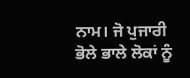ਨਾਮ। ਜੋ ਪੁਜਾਰੀ ਭੋਲੇ ਭਾਲੇ ਲੋਕਾਂ ਨੂੰ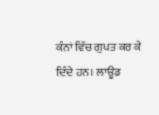ਕੰਨਾਂ ਵਿੱਚ ਗੁਪਤ ਕਰ ਕੇ ਦਿੰਦੇ ਹਨ। ਲਾਊਡ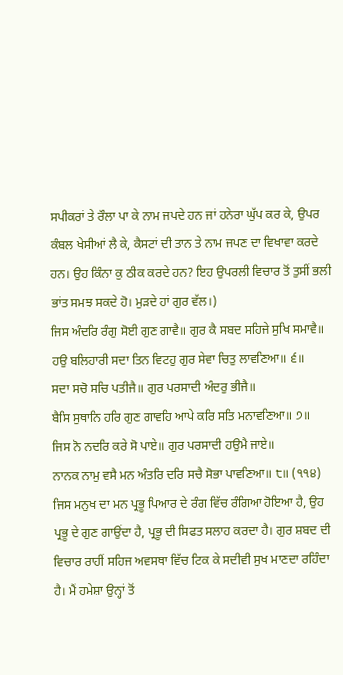ਸਪੀਕਰਾਂ ਤੇ ਰੌਲਾ ਪਾ ਕੇ ਨਾਮ ਜਪਦੇ ਹਨ ਜਾਂ ਹਨੇਰਾ ਘੁੱਪ ਕਰ ਕੇ, ਉਪਰ ਕੰਬਲ ਖੇਸੀਆਂ ਲੈ ਕੇ, ਕੈਸਟਾਂ ਦੀ ਤਾਨ ਤੇ ਨਾਮ ਜਪਣ ਦਾ ਵਿਖਾਵਾ ਕਰਦੇ ਹਨ। ਉਹ ਕਿੰਨਾ ਕੁ ਠੀਕ ਕਰਦੇ ਹਨ? ਇਹ ਉਪਰਲੀ ਵਿਚਾਰ ਤੋਂ ਤੁਸੀਂ ਭਲੀ ਭਾਂਤ ਸਮਝ ਸਕਦੇ ਹੋ। ਮੁੜਦੇ ਹਾਂ ਗੁਰ ਵੱਲ।)
ਜਿਸ ਅੰਦਰਿ ਰੰਗੁ ਸੋਈ ਗੁਣ ਗਾਵੈ॥ ਗੁਰ ਕੈ ਸਬਦ ਸਹਿਜੇ ਸੁਖਿ ਸਮਾਵੈ॥
ਹਉ ਬਲਿਹਾਰੀ ਸਦਾ ਤਿਨ ਵਿਟਹੁ ਗੁਰ ਸੇਵਾ ਚਿਤੁ ਲਾਵਣਿਆ॥ ੬॥
ਸਦਾ ਸਚੋ ਸਚਿ ਪਤੀਜੈ॥ ਗੁਰ ਪਰਸਾਦੀ ਅੰਦਰੁ ਭੀਜੈ॥
ਬੈਸਿ ਸੁਥਾਨਿ ਹਰਿ ਗੁਣ ਗਾਵਹਿ ਆਪੇ ਕਰਿ ਸਤਿ ਮਨਾਵਣਿਆ॥ ੭॥
ਜਿਸ ਨੋ ਨਦਰਿ ਕਰੇ ਸੋ ਪਾਏ॥ ਗੁਰ ਪਰਸਾਦੀ ਹਉਮੈ ਜਾਏ॥
ਨਾਨਕ ਨਾਮੁ ਵਸੈ ਮਨ ਅੰਤਰਿ ਦਰਿ ਸਚੈ ਸੋਭਾ ਪਾਵਣਿਆ॥ ੮॥ (੧੧੪)
ਜਿਸ ਮਨੁਖ ਦਾ ਮਨ ਪ੍ਰਭੂ ਪਿਆਰ ਦੇ ਰੰਗ ਵਿੱਚ ਰੰਗਿਆ ਹੋਇਆ ਹੈ, ਉਹ ਪ੍ਰਭੂ ਦੇ ਗੁਣ ਗਾਉਂਦਾ ਹੈ, ਪ੍ਰਭੂ ਦੀ ਸਿਫਤ ਸਲਾਹ ਕਰਦਾ ਹੈ। ਗੁਰ ਸ਼ਬਦ ਦੀ ਵਿਚਾਰ ਰਾਹੀਂ ਸਹਿਜ ਅਵਸਥਾ ਵਿੱਚ ਟਿਕ ਕੇ ਸਦੀਵੀ ਸੁਖ ਮਾਣਦਾ ਰਹਿੰਦਾ ਹੈ। ਮੈਂ ਹਮੇਸ਼ਾ ਉਨ੍ਹਾਂ ਤੋਂ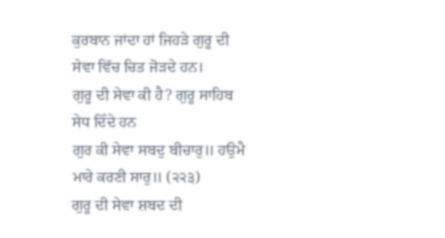ਕੁਰਬਾਨ ਜਾਂਦਾ ਹਾਂ ਜਿਹੜੇ ਗੁਰੂ ਦੀ ਸੇਵਾ ਵਿੱਚ ਚਿਤ ਜੋੜਦੇ ਹਨ।
ਗੁਰੂ ਦੀ ਸੇਵਾ ਕੀ ਹੈ? ਗੁਰੂ ਸਾਹਿਬ ਸੇਧ ਦਿੰਦੇ ਹਨ
ਗੁਰ ਕੀ ਸੇਵਾ ਸਬਦੁ ਬੀਚਾਰੁ॥ ਹਉਮੈ ਮਾਰੇ ਕਰਣੀ ਸਾਰੁ॥ (੨੨੩)
ਗੁਰੂ ਦੀ ਸੇਵਾ ਸ਼ਬਦ ਦੀ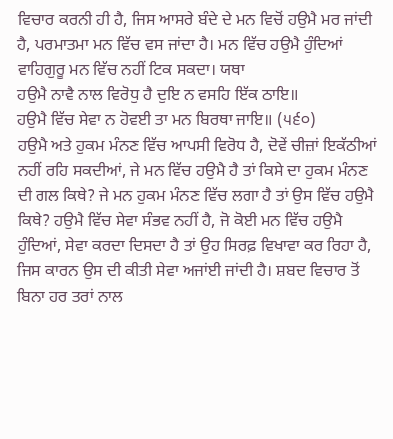ਵਿਚਾਰ ਕਰਨੀ ਹੀ ਹੈ, ਜਿਸ ਆਸਰੇ ਬੰਦੇ ਦੇ ਮਨ ਵਿਚੋਂ ਹਉਮੈ ਮਰ ਜਾਂਦੀ ਹੈ, ਪਰਮਾਤਮਾ ਮਨ ਵਿੱਚ ਵਸ ਜਾਂਦਾ ਹੈ। ਮਨ ਵਿੱਚ ਹਉਮੈ ਹੁੰਦਿਆਂ ਵਾਹਿਗੁਰੂ ਮਨ ਵਿੱਚ ਨਹੀਂ ਟਿਕ ਸਕਦਾ। ਯਥਾ
ਹਉਮੈ ਨਾਵੈ ਨਾਲ ਵਿਰੋਧੁ ਹੈ ਦੁਇ ਨ ਵਸਹਿ ਇੱਕ ਠਾਇ॥
ਹਉਮੈ ਵਿੱਚ ਸੇਵਾ ਨ ਹੋਵਈ ਤਾ ਮਨ ਬਿਰਥਾ ਜਾਇ॥ (੫੬੦)
ਹਉਮੈ ਅਤੇ ਹੁਕਮ ਮੰਨਣ ਵਿੱਚ ਆਪਸੀ ਵਿਰੋਧ ਹੈ, ਦੋਵੇਂ ਚੀਜ਼ਾਂ ਇਕੱਠੀਆਂ ਨਹੀਂ ਰਹਿ ਸਕਦੀਆਂ, ਜੇ ਮਨ ਵਿੱਚ ਹਉਮੈ ਹੈ ਤਾਂ ਕਿਸੇ ਦਾ ਹੁਕਮ ਮੰਨਣ ਦੀ ਗਲ ਕਿਥੇ? ਜੇ ਮਨ ਹੁਕਮ ਮੰਨਣ ਵਿੱਚ ਲਗਾ ਹੈ ਤਾਂ ਉਸ ਵਿੱਚ ਹਉਮੈ ਕਿਥੇ? ਹਉਮੈ ਵਿੱਚ ਸੇਵਾ ਸੰਭਵ ਨਹੀਂ ਹੈ, ਜੋ ਕੋਈ ਮਨ ਵਿੱਚ ਹਉਮੈ ਹੁੰਦਿਆਂ, ਸੇਵਾ ਕਰਦਾ ਦਿਸਦਾ ਹੈ ਤਾਂ ਉਹ ਸਿਰਫ਼ ਵਿਖਾਵਾ ਕਰ ਰਿਹਾ ਹੈ, ਜਿਸ ਕਾਰਨ ਉਸ ਦੀ ਕੀਤੀ ਸੇਵਾ ਅਜਾਂਈ ਜਾਂਦੀ ਹੈ। ਸ਼ਬਦ ਵਿਚਾਰ ਤੋਂ ਬਿਨਾ ਹਰ ਤਰਾਂ ਨਾਲ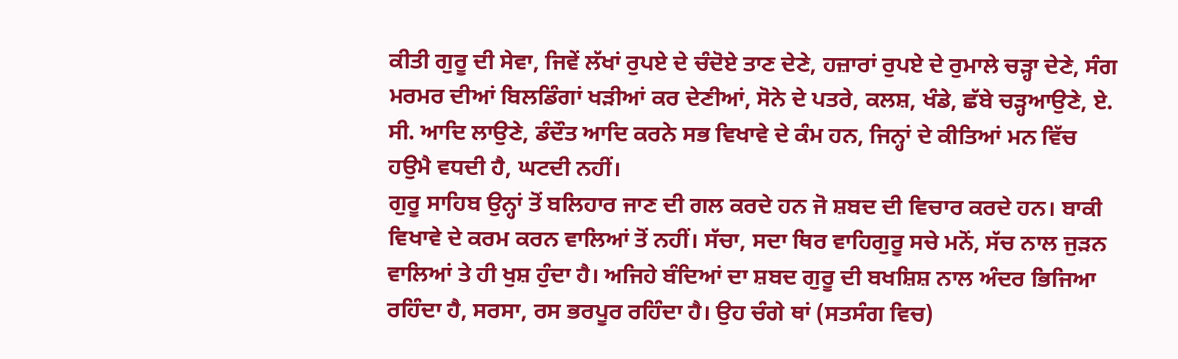ਕੀਤੀ ਗੁਰੂ ਦੀ ਸੇਵਾ, ਜਿਵੇਂ ਲੱਖਾਂ ਰੁਪਏ ਦੇ ਚੰਦੋਏ ਤਾਣ ਦੇਣੇ, ਹਜ਼ਾਰਾਂ ਰੁਪਏ ਦੇ ਰੁਮਾਲੇ ਚੜ੍ਹਾ ਦੇਣੇ, ਸੰਗ ਮਰਮਰ ਦੀਆਂ ਬਿਲਡਿੰਗਾਂ ਖੜੀਆਂ ਕਰ ਦੇਣੀਆਂ, ਸੋਨੇ ਦੇ ਪਤਰੇ, ਕਲਸ਼, ਖੰਡੇ, ਛੱਬੇ ਚੜ੍ਹਆਉਣੇ, ਏ. ਸੀ. ਆਦਿ ਲਾਉਣੇ, ਡੰਦੌਤ ਆਦਿ ਕਰਨੇ ਸਭ ਵਿਖਾਵੇ ਦੇ ਕੰਮ ਹਨ, ਜਿਨ੍ਹਾਂ ਦੇ ਕੀਤਿਆਂ ਮਨ ਵਿੱਚ ਹਉਮੈ ਵਧਦੀ ਹੈ, ਘਟਦੀ ਨਹੀਂ।
ਗੁਰੂ ਸਾਹਿਬ ਉਨ੍ਹਾਂ ਤੋਂ ਬਲਿਹਾਰ ਜਾਣ ਦੀ ਗਲ ਕਰਦੇ ਹਨ ਜੋ ਸ਼ਬਦ ਦੀ ਵਿਚਾਰ ਕਰਦੇ ਹਨ। ਬਾਕੀ ਵਿਖਾਵੇ ਦੇ ਕਰਮ ਕਰਨ ਵਾਲਿਆਂ ਤੋਂ ਨਹੀਂ। ਸੱਚਾ, ਸਦਾ ਥਿਰ ਵਾਹਿਗੁਰੂ ਸਚੇ ਮਨੋਂ, ਸੱਚ ਨਾਲ ਜੁੜਨ ਵਾਲਿਆਂ ਤੇ ਹੀ ਖੁਸ਼ ਹੁੰਦਾ ਹੈ। ਅਜਿਹੇ ਬੰਦਿਆਂ ਦਾ ਸ਼ਬਦ ਗੁਰੂ ਦੀ ਬਖਸ਼ਿਸ਼ ਨਾਲ ਅੰਦਰ ਭਿਜਿਆ ਰਹਿੰਦਾ ਹੈ, ਸਰਸਾ, ਰਸ ਭਰਪੂਰ ਰਹਿੰਦਾ ਹੈ। ਉਹ ਚੰਗੇ ਥਾਂ (ਸਤਸੰਗ ਵਿਚ)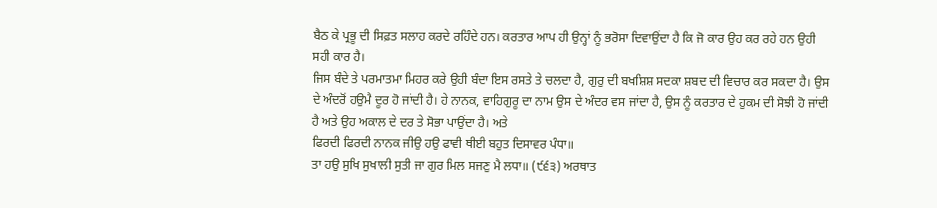ਬੈਠ ਕੇ ਪ੍ਰਭੂ ਦੀ ਸਿਫ਼ਤ ਸਲਾਹ ਕਰਦੇ ਰਹਿੰਦੇ ਹਨ। ਕਰਤਾਰ ਆਪ ਹੀ ਉਨ੍ਹਾਂ ਨੂੰ ਭਰੋਸਾ ਦਿਵਾਉਂਦਾ ਹੈ ਕਿ ਜੋ ਕਾਰ ਉਹ ਕਰ ਰਹੇ ਹਨ ਉਹੀ ਸਹੀ ਕਾਰ ਹੈ।
ਜਿਸ ਬੰਦੇ ਤੇ ਪਰਮਾਤਮਾ ਮਿਹਰ ਕਰੇ ਉਹੀ ਬੰਦਾ ਇਸ ਰਸਤੇ ਤੇ ਚਲਦਾ ਹੈ, ਗੁਰੁ ਦੀ ਬਖਸ਼ਿਸ਼ ਸਦਕਾ ਸ਼ਬਦ ਦੀ ਵਿਚਾਰ ਕਰ ਸਕਦਾ ਹੈ। ਉਸ ਦੇ ਅੰਦਰੋਂ ਹਉਮੈ ਦੂਰ ਹੋ ਜਾਂਦੀ ਹੈ। ਹੇ ਨਾਨਕ, ਵਾਹਿਗੁਰੂ ਦਾ ਨਾਮ ਉਸ ਦੇ ਅੰਦਰ ਵਸ ਜਾਂਦਾ ਹੈ, ਉਸ ਨੂੰ ਕਰਤਾਰ ਦੇ ਹੁਕਮ ਦੀ ਸੋਝੀ ਹੋ ਜਾਂਦੀ ਹੈ ਅਤੇ ਉਹ ਅਕਾਲ ਦੇ ਦਰ ਤੇ ਸੋਭਾ ਪਾਉਂਦਾ ਹੈ। ਅਤੇ
ਫਿਰਦੀ ਫਿਰਦੀ ਨਾਨਕ ਜੀਉ ਹਉ ਫਾਵੀ ਥੀਈ ਬਹੁਤ ਦਿਸਾਵਰ ਪੰਧਾ॥
ਤਾ ਹਉ ਸੁਖਿ ਸੁਖਾਲੀ ਸੁਤੀ ਜਾ ਗੁਰ ਮਿਲ ਸਜਣੁ ਮੈ ਲਧਾ॥ (੯੬੩) ਅਰਥਾਤ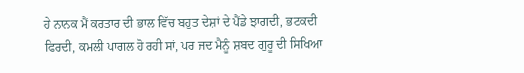ਹੇ ਨਾਨਕ ਮੈਂ ਕਰਤਾਰ ਦੀ ਭਾਲ ਵਿੱਚ ਬਹੁਤ ਦੇਸ਼ਾਂ ਦੇ ਪੈਂਡੇ ਝਾਗਦੀ, ਭਟਕਦੀ ਫਿਰਦੀ, ਕਮਲੀ ਪਾਗਲ ਹੋ ਰਹੀ ਸਾਂ, ਪਰ ਜਦ ਮੈਨੂੰ ਸ਼ਬਦ ਗੁਰੂ ਦੀ ਸਿਖਿਆ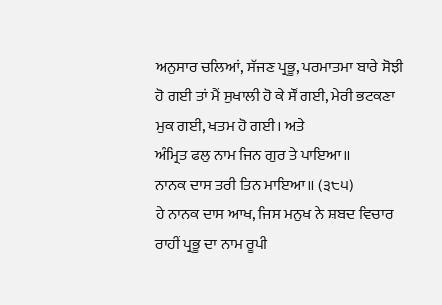ਅਨੁਸਾਰ ਚਲਿਆਂ, ਸੱਜਣ ਪ੍ਰਭੂ, ਪਰਮਾਤਮਾ ਬਾਰੇ ਸੋਝੀ ਹੋ ਗਈ ਤਾਂ ਮੈਂ ਸੁਖਾਲੀ ਹੋ ਕੇ ਸੌਂ ਗਈ, ਮੇਰੀ ਭਟਕਣਾ ਮੁਕ ਗਈ, ਖਤਮ ਹੋ ਗਈ। ਅਤੇ
ਅੰਮ੍ਰਿਤ ਫਲੁ ਨਾਮ ਜਿਨ ਗੁਰ ਤੇ ਪਾਇਆ॥
ਨਾਨਕ ਦਾਸ ਤਰੀ ਤਿਨ ਮਾਇਆ॥ (੩੮੫)
ਹੇ ਨਾਨਕ ਦਾਸ ਆਖ, ਜਿਸ ਮਨੁਖ ਨੇ ਸ਼ਬਦ ਵਿਚਾਰ ਰਾਹੀਂ ਪ੍ਰਭੂ ਦਾ ਨਾਮ ਰੂਪੀ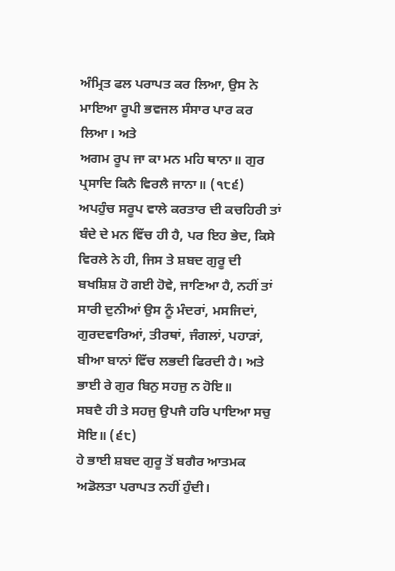ਅੰਮ੍ਰਿਤ ਫਲ ਪਰਾਪਤ ਕਰ ਲਿਆ, ਉਸ ਨੇ ਮਾਇਆ ਰੂਪੀ ਭਵਜਲ ਸੰਸਾਰ ਪਾਰ ਕਰ ਲਿਆ। ਅਤੇ
ਅਗਮ ਰੂਪ ਜਾ ਕਾ ਮਨ ਮਹਿ ਥਾਨਾ॥ ਗੁਰ ਪ੍ਰਸਾਦਿ ਕਿਨੈ ਵਿਰਲੈ ਜਾਨਾ॥ (੧੮੬)
ਅਪਹੁੰਚ ਸਰੂਪ ਵਾਲੇ ਕਰਤਾਰ ਦੀ ਕਚਹਿਰੀ ਤਾਂ ਬੰਦੇ ਦੇ ਮਨ ਵਿੱਚ ਹੀ ਹੈ, ਪਰ ਇਹ ਭੇਦ, ਕਿਸੇ ਵਿਰਲੇ ਨੇ ਹੀ, ਜਿਸ ਤੇ ਸ਼ਬਦ ਗੁਰੂ ਦੀ ਬਖਸ਼ਿਸ਼ ਹੋ ਗਈ ਹੋਵੇ, ਜਾਣਿਆ ਹੈ, ਨਹੀਂ ਤਾਂ ਸਾਰੀ ਦੁਨੀਆਂ ਉਸ ਨੂੰ ਮੰਦਰਾਂ, ਮਸਜਿਦਾਂ, ਗੁਰਦਵਾਰਿਆਂ, ਤੀਰਥਾਂ, ਜੰਗਲਾਂ, ਪਹਾੜਾਂ, ਬੀਆ ਬਾਨਾਂ ਵਿੱਚ ਲਭਦੀ ਫਿਰਦੀ ਹੈ। ਅਤੇ
ਭਾਈ ਰੇ ਗੁਰ ਬਿਨੁ ਸਹਜੁ ਨ ਹੋਇ॥
ਸਬਦੈ ਹੀ ਤੇ ਸਹਜੁ ਉਪਜੈ ਹਰਿ ਪਾਇਆ ਸਚੁ ਸੋਇ॥ (੬੮)
ਹੇ ਭਾਈ ਸ਼ਬਦ ਗੁਰੂ ਤੋਂ ਬਗੈਰ ਆਤਮਕ ਅਡੋਲਤਾ ਪਰਾਪਤ ਨਹੀਂ ਹੁੰਦੀ।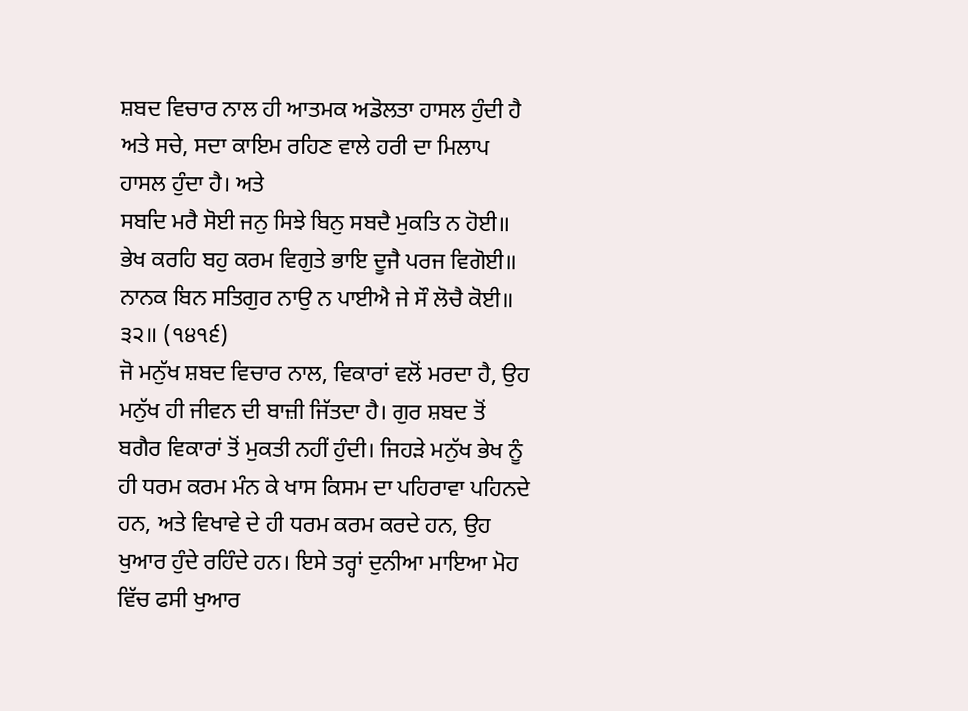ਸ਼ਬਦ ਵਿਚਾਰ ਨਾਲ ਹੀ ਆਤਮਕ ਅਡੋਲਤਾ ਹਾਸਲ ਹੁੰਦੀ ਹੈ ਅਤੇ ਸਚੇ, ਸਦਾ ਕਾਇਮ ਰਹਿਣ ਵਾਲੇ ਹਰੀ ਦਾ ਮਿਲਾਪ ਹਾਸਲ ਹੁੰਦਾ ਹੈ। ਅਤੇ
ਸਬਦਿ ਮਰੈ ਸੋਈ ਜਨੁ ਸਿਝੇ ਬਿਨੁ ਸਬਦੈ ਮੁਕਤਿ ਨ ਹੋਈ॥
ਭੇਖ ਕਰਹਿ ਬਹੁ ਕਰਮ ਵਿਗੁਤੇ ਭਾਇ ਦੂਜੈ ਪਰਜ ਵਿਗੋਈ॥
ਨਾਨਕ ਬਿਨ ਸਤਿਗੁਰ ਨਾਉ ਨ ਪਾਈਐ ਜੇ ਸੌ ਲੋਚੈ ਕੋਈ॥ ੩੨॥ (੧੪੧੬)
ਜੋ ਮਨੁੱਖ ਸ਼ਬਦ ਵਿਚਾਰ ਨਾਲ, ਵਿਕਾਰਾਂ ਵਲੋਂ ਮਰਦਾ ਹੈ, ਉਹ ਮਨੁੱਖ ਹੀ ਜੀਵਨ ਦੀ ਬਾਜ਼ੀ ਜਿੱਤਦਾ ਹੈ। ਗੁਰ ਸ਼ਬਦ ਤੋਂ ਬਗੈਰ ਵਿਕਾਰਾਂ ਤੋਂ ਮੁਕਤੀ ਨਹੀਂ ਹੁੰਦੀ। ਜਿਹੜੇ ਮਨੁੱਖ ਭੇਖ ਨੂੰ ਹੀ ਧਰਮ ਕਰਮ ਮੰਨ ਕੇ ਖਾਸ ਕਿਸਮ ਦਾ ਪਹਿਰਾਵਾ ਪਹਿਨਦੇ ਹਨ, ਅਤੇ ਵਿਖਾਵੇ ਦੇ ਹੀ ਧਰਮ ਕਰਮ ਕਰਦੇ ਹਨ, ਉਹ ਖੁਆਰ ਹੁੰਦੇ ਰਹਿੰਦੇ ਹਨ। ਇਸੇ ਤਰ੍ਹਾਂ ਦੁਨੀਆ ਮਾਇਆ ਮੋਹ ਵਿੱਚ ਫਸੀ ਖੁਆਰ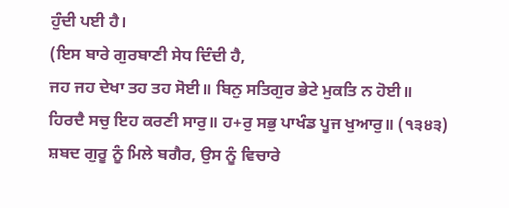ਹੁੰਦੀ ਪਈ ਹੈ।
(ਇਸ ਬਾਰੇ ਗੁਰਬਾਣੀ ਸੇਧ ਦਿੰਦੀ ਹੈ,
ਜਹ ਜਹ ਦੇਖਾ ਤਹ ਤਹ ਸੋਈ॥ ਬਿਨੁ ਸਤਿਗੁਰ ਭੇਟੇ ਮੁਕਤਿ ਨ ਹੋਈ॥
ਹਿਰਦੈ ਸਚੁ ਇਹ ਕਰਣੀ ਸਾਰੁ॥ ਹ+ਰੁ ਸਭੁ ਪਾਖੰਡ ਪੂਜ ਖੁਆਰੁ॥ (੧੩੪੩)
ਸ਼ਬਦ ਗੁਰੂ ਨੂੰ ਮਿਲੇ ਬਗੈਰ, ਉਸ ਨੂੰ ਵਿਚਾਰੇ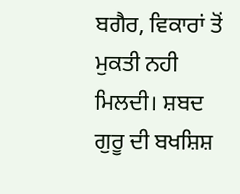ਬਗੈਰ, ਵਿਕਾਰਾਂ ਤੋਂ ਮੁਕਤੀ ਨਹੀ ਮਿਲਦੀ। ਸ਼ਬਦ ਗੁਰੂ ਦੀ ਬਖਸ਼ਿਸ਼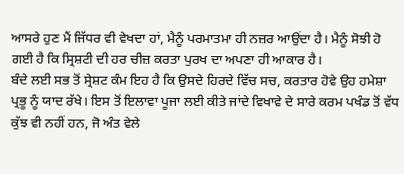ਆਸਰੇ ਹੁਣ ਮੈਂ ਜਿੱਧਰ ਵੀ ਵੇਖਦਾ ਹਾਂ, ਮੈਨੂੰ ਪਰਮਾਤਮਾ ਹੀ ਨਜ਼ਰ ਆਉਂਦਾ ਹੈ। ਮੈਨੂੰ ਸੋਝੀ ਹੋ ਗਈ ਹੈ ਕਿ ਸ੍ਰਿਸ਼ਟੀ ਦੀ ਹਰ ਚੀਜ਼ ਕਰਤਾ ਪੁਰਖ ਦਾ ਅਪਣਾ ਹੀ ਆਕਾਰ ਹੈ।
ਬੰਦੇ ਲਈ ਸਭ ਤੋਂ ਸ੍ਰੇਸ਼ਟ ਕੰਮ ਇਹ ਹੈ ਕਿ ਉਸਦੇ ਹਿਰਦੇ ਵਿੱਚ ਸਚ, ਕਰਤਾਰ ਹੋਵੇ ਉਹ ਹਮੇਸ਼ਾ ਪ੍ਰਭੂ ਨੂੰ ਯਾਦ ਰੱਖੇ। ਇਸ ਤੋਂ ਇਲਾਵਾ ਪੂਜਾ ਲਈ ਕੀਤੇ ਜਾਂਦੇ ਵਿਖਾਵੇ ਦੇ ਸਾਰੇ ਕਰਮ ਪਖੰਡ ਤੋਂ ਵੱਧ ਕੁੱਝ ਵੀ ਨਹੀਂ ਹਨ, ਜੋ ਅੰਤ ਵੇਲੇ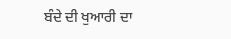ਬੰਦੇ ਦੀ ਖੁਆਰੀ ਦਾ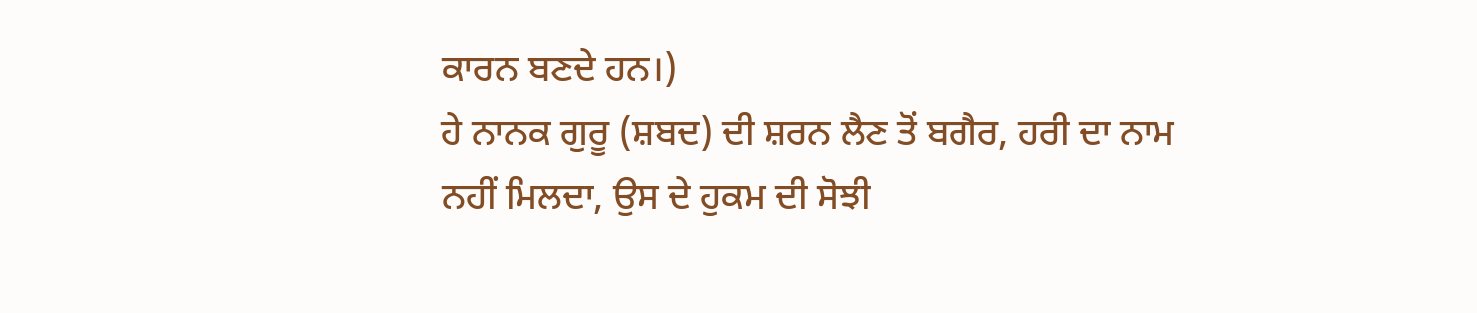ਕਾਰਨ ਬਣਦੇ ਹਨ।)
ਹੇ ਨਾਨਕ ਗੁਰੂ (ਸ਼ਬਦ) ਦੀ ਸ਼ਰਨ ਲੈਣ ਤੋਂ ਬਗੈਰ, ਹਰੀ ਦਾ ਨਾਮ ਨਹੀਂ ਮਿਲਦਾ, ਉਸ ਦੇ ਹੁਕਮ ਦੀ ਸੋਝੀ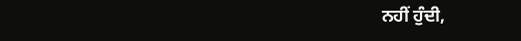ਨਹੀਂ ਹੁੰਦੀ,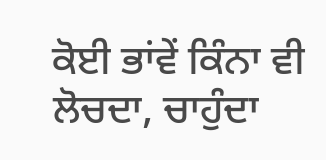ਕੋਈ ਭਾਂਵੇਂ ਕਿੰਨਾ ਵੀ ਲੋਚਦਾ, ਚਾਹੁੰਦਾ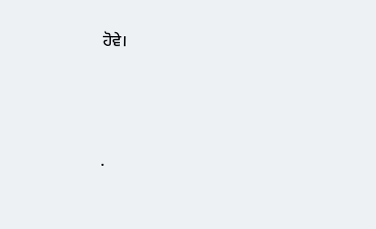ਹੋਵੇ।




.